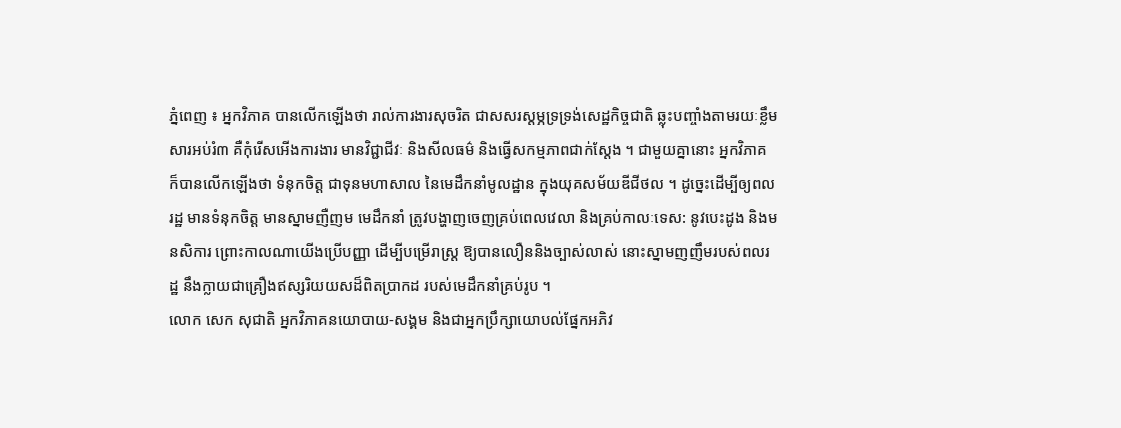ភ្នំពេញ ៖ អ្នកវិភាគ បានលើកឡើងថា រាល់ការងារសុចរិត ជាសសរស្ដម្ភទ្រទ្រង់សេដ្ឋកិច្ចជាតិ ឆ្លុះបញ្ចាំងតាមរយៈខ្លឹមសារអប់រំ៣ គឺកុំរើសអើងការងារ មានវិជ្ជាជីវៈ និងសីលធម៌ និងធ្វើសកម្មភាពជាក់ស្ដែង ។ ជាមួយគ្នានោះ អ្នកវិភាគ ក៏បានលើកឡើងថា ទំនុកចិត្ត ជាទុនមហាសាល នៃមេដឹកនាំមូលដ្ឋាន ក្នុងយុគសម័យឌីជីថល ។ ដូច្នេះដើម្បីឲ្យពលរដ្ឋ មានទំនុកចិត្ត មានស្នាមញឺញម មេដឹកនាំ ត្រូវបង្ហាញចេញគ្រប់ពេលវេលា និងគ្រប់កាលៈទេស: នូវបេះដូង និងមនសិការ ព្រោះកាលណាយើងប្រើបញ្ញា ដើម្បីបម្រើរាស្ត្រ ឱ្យបានលឿននិងច្បាស់លាស់ នោះស្នាមញញឹមរបស់ពលរដ្ឋ នឹងក្លាយជាគ្រឿងឥស្សរិយយសដ៏ពិតប្រាកដ របស់មេដឹកនាំគ្រប់រូប ។
លោក សេក សុជាតិ អ្នកវិភាគនយោបាយ-សង្គម និងជាអ្នកប្រឹក្សាយោបល់ផ្នែកអភិវ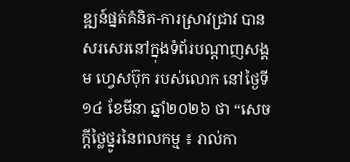ឌ្ឍន៍ផ្នត់គំនិត-ការស្រាវជ្រាវ បានសរសេរនៅក្នុងទំព័របណ្ដាញសង្គម ហ្វេសប៊ុក របស់លោក នៅថ្ងៃទី១៤ ខែមីនា ឆ្នាំ២០២៦ ថា “សេចក្ដីថ្លៃថ្នូរនៃពលកម្ម ៖ រាល់កា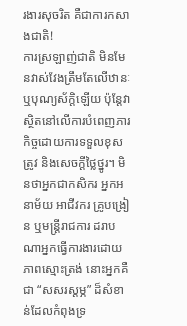រងារសុចរិត គឺជាការកសាងជាតិ!
ការស្រឡាញ់ជាតិ មិនមែនវាស់វែងត្រឹមតែលើឋានៈឬបុណ្យស័ក្តិឡើយ ប៉ុន្តែវាស្ថិតនៅលើការបំពេញភារកិច្ចដោយការទទួលខុសត្រូវ និងសេចក្ដីថ្លៃថ្នូរ។ មិនថាអ្នកជាកសិករ អ្នកអនាម័យ អាជីវករ គ្រូបង្រៀន ឬមន្ត្រីរាជការ ដរាបណាអ្នកធ្វើការងារដោយភាពស្មោះត្រង់ នោះអ្នកគឺជា “សសរស្តម្ភ” ដ៏សំខាន់ដែលកំពុងទ្រ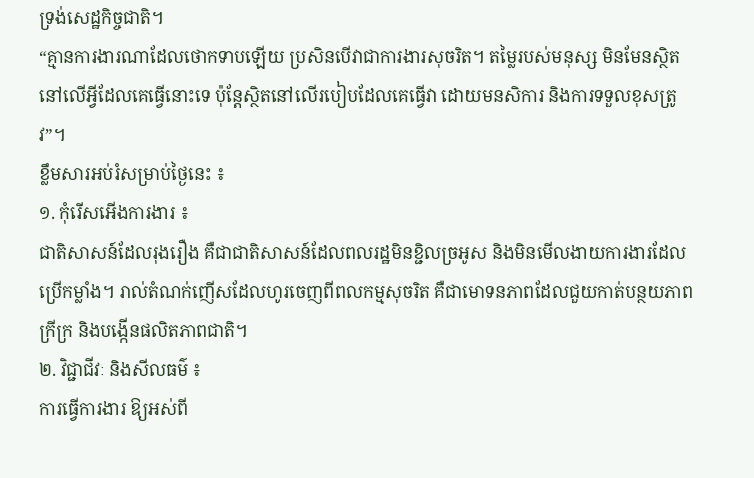ទ្រង់សេដ្ឋកិច្ចជាតិ។
“គ្មានការងារណាដែលថោកទាបឡើយ ប្រសិនបើវាជាការងារសុចរិត។ តម្លៃរបស់មនុស្ស មិនមែនស្ថិតនៅលើអ្វីដែលគេធ្វើនោះទេ ប៉ុន្តែស្ថិតនៅលើរបៀបដែលគេធ្វើវា ដោយមនសិការ និងការទទួលខុសត្រូវ”។
ខ្លឹមសារអប់រំសម្រាប់ថ្ងៃនេះ ៖
១. កុំរើសអើងការងារ ៖
ជាតិសាសន៍ដែលរុងរឿង គឺជាជាតិសាសន៍ដែលពលរដ្ឋមិនខ្ជិលច្រអូស និងមិនមើលងាយការងារដែលប្រើកម្លាំង។ រាល់តំណក់ញើសដែលហូរចេញពីពលកម្មសុចរិត គឺជាមោទនភាពដែលជួយកាត់បន្ថយភាពក្រីក្រ និងបង្កើនផលិតភាពជាតិ។
២. វិជ្ជាជីវៈ និងសីលធម៌ ៖
ការធ្វើការងារ ឱ្យអស់ពី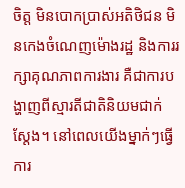ចិត្ត មិនបោកប្រាស់អតិថិជន មិនកេងចំណេញម៉ោងរដ្ឋ និងការរក្សាគុណភាពការងារ គឺជាការបង្ហាញពីស្មារតីជាតិនិយមជាក់ស្ដែង។ នៅពេលយើងម្នាក់ៗធ្វើការ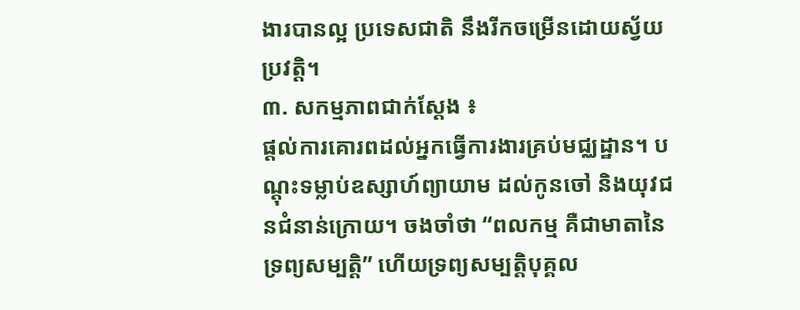ងារបានល្អ ប្រទេសជាតិ នឹងរីកចម្រើនដោយស្វ័យប្រវត្តិ។
៣. សកម្មភាពជាក់ស្ដែង ៖
ផ្ដល់ការគោរពដល់អ្នកធ្វើការងារគ្រប់មជ្ឈដ្ឋាន។ បណ្ដុះទម្លាប់ឧស្សាហ៍ព្យាយាម ដល់កូនចៅ និងយុវជនជំនាន់ក្រោយ។ ចងចាំថា “ពលកម្ម គឺជាមាតានៃទ្រព្យសម្បត្តិ” ហើយទ្រព្យសម្បត្តិបុគ្គល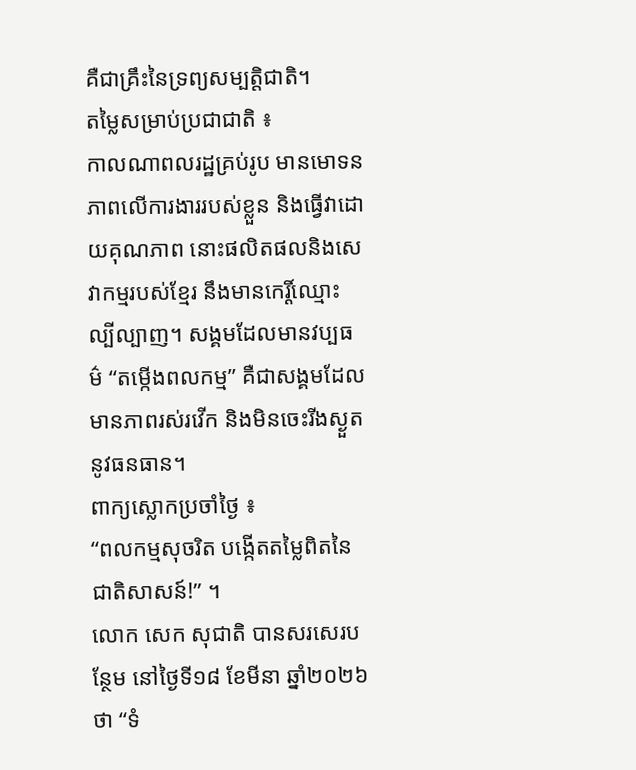គឺជាគ្រឹះនៃទ្រព្យសម្បត្តិជាតិ។
តម្លៃសម្រាប់ប្រជាជាតិ ៖
កាលណាពលរដ្ឋគ្រប់រូប មានមោទនភាពលើការងាររបស់ខ្លួន និងធ្វើវាដោយគុណភាព នោះផលិតផលនិងសេវាកម្មរបស់ខ្មែរ នឹងមានកេរ្តិ៍ឈ្មោះល្បីល្បាញ។ សង្គមដែលមានវប្បធម៌ “តម្កើងពលកម្ម” គឺជាសង្គមដែលមានភាពរស់រវើក និងមិនចេះរីងស្ងួតនូវធនធាន។
ពាក្យស្លោកប្រចាំថ្ងៃ ៖
“ពលកម្មសុចរិត បង្កើតតម្លៃពិតនៃជាតិសាសន៍!” ។
លោក សេក សុជាតិ បានសរសេរបន្ថែម នៅថ្ងៃទី១៨ ខែមីនា ឆ្នាំ២០២៦ ថា “ទំ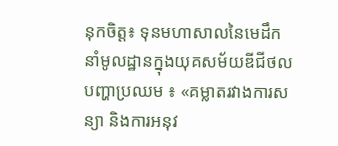នុកចិត្ត៖ ទុនមហាសាលនៃមេដឹកនាំមូលដ្ឋានក្នុងយុគសម័យឌីជីថល
បញ្ហាប្រឈម ៖ «គម្លាតរវាងការសន្យា និងការអនុវ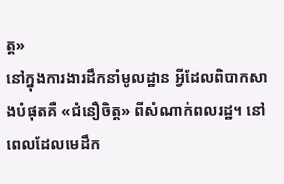ត្ត»
នៅក្នុងការងារដឹកនាំមូលដ្ឋាន អ្វីដែលពិបាកសាងបំផុតគឺ «ជំនឿចិត្ត» ពីសំណាក់ពលរដ្ឋ។ នៅពេលដែលមេដឹក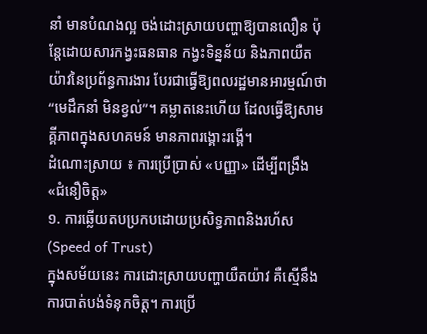នាំ មានបំណងល្អ ចង់ដោះស្រាយបញ្ហាឱ្យបានលឿន ប៉ុន្តែដោយសារកង្វះធនធាន កង្វះទិន្នន័យ និងភាពយឺតយ៉ាវនៃប្រព័ន្ធការងារ បែរជាធ្វើឱ្យពលរដ្ឋមានអារម្មណ៍ថា “មេដឹកនាំ មិនខ្វល់”។ គម្លាតនេះហើយ ដែលធ្វើឱ្យសាមគ្គីភាពក្នុងសហគមន៍ មានភាពរង្គោះរង្គើ។
ដំណោះស្រាយ ៖ ការប្រើប្រាស់ «បញ្ញា» ដើម្បីពង្រឹង «ជំនឿចិត្ត»
១. ការឆ្លើយតបប្រកបដោយប្រសិទ្ធភាពនិងរហ័ស (Speed of Trust)
ក្នុងសម័យនេះ ការដោះស្រាយបញ្ហាយឺតយ៉ាវ គឺស្មើនឹងការបាត់បង់ទំនុកចិត្ត។ ការប្រើ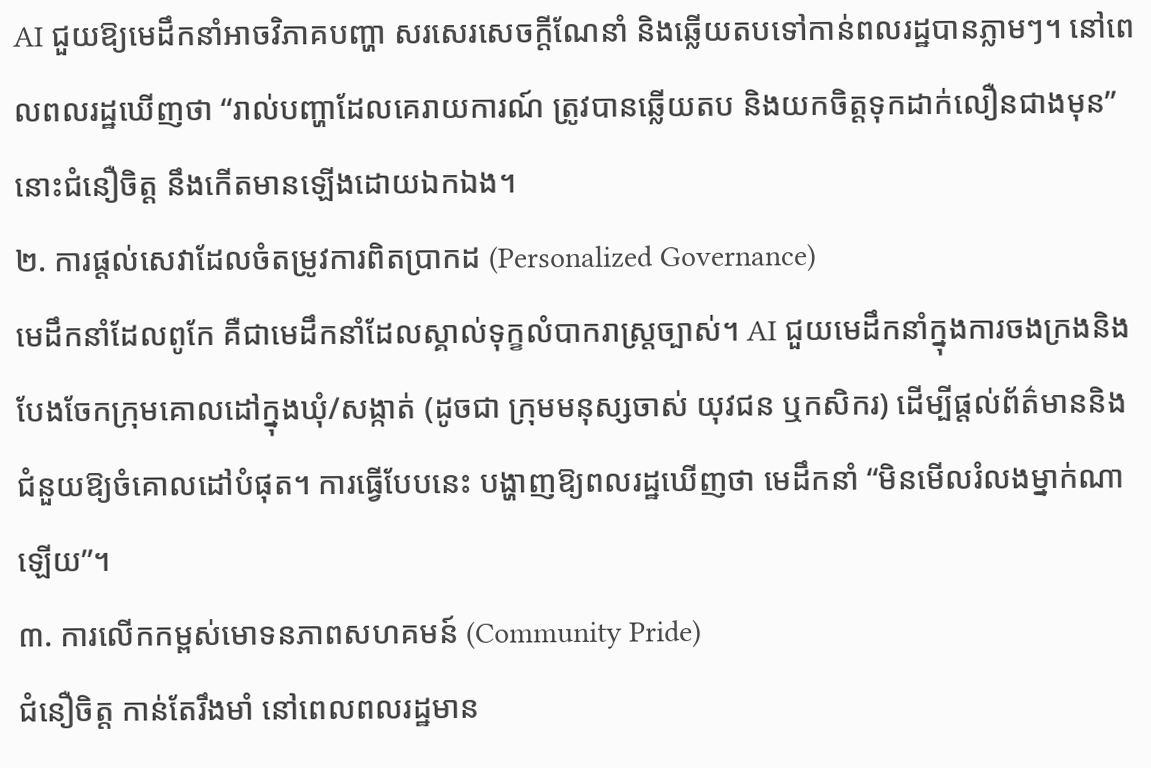AI ជួយឱ្យមេដឹកនាំអាចវិភាគបញ្ហា សរសេរសេចក្តីណែនាំ និងឆ្លើយតបទៅកាន់ពលរដ្ឋបានភ្លាមៗ។ នៅពេលពលរដ្ឋឃើញថា “រាល់បញ្ហាដែលគេរាយការណ៍ ត្រូវបានឆ្លើយតប និងយកចិត្តទុកដាក់លឿនជាងមុន” នោះជំនឿចិត្ត នឹងកើតមានឡើងដោយឯកឯង។
២. ការផ្ដល់សេវាដែលចំតម្រូវការពិតប្រាកដ (Personalized Governance)
មេដឹកនាំដែលពូកែ គឺជាមេដឹកនាំដែលស្គាល់ទុក្ខលំបាករាស្ត្រច្បាស់។ AI ជួយមេដឹកនាំក្នុងការចងក្រងនិងបែងចែកក្រុមគោលដៅក្នុងឃុំ/សង្កាត់ (ដូចជា ក្រុមមនុស្សចាស់ យុវជន ឬកសិករ) ដើម្បីផ្ដល់ព័ត៌មាននិងជំនួយឱ្យចំគោលដៅបំផុត។ ការធ្វើបែបនេះ បង្ហាញឱ្យពលរដ្ឋឃើញថា មេដឹកនាំ “មិនមើលរំលងម្នាក់ណាឡើយ”។
៣. ការលើកកម្ពស់មោទនភាពសហគមន៍ (Community Pride)
ជំនឿចិត្ត កាន់តែរឹងមាំ នៅពេលពលរដ្ឋមាន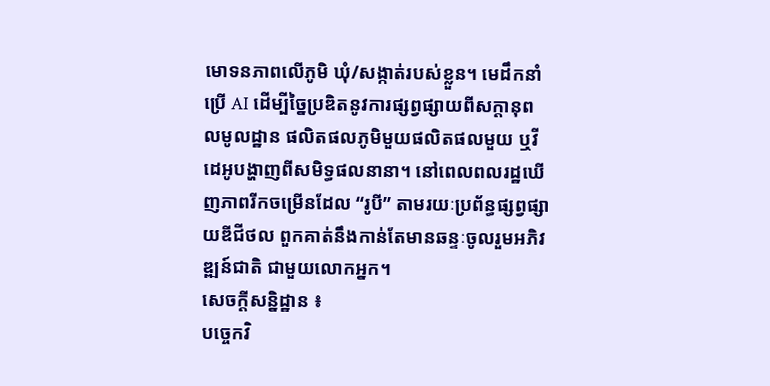មោទនភាពលើភូមិ ឃុំ/សង្កាត់របស់ខ្លួន។ មេដឹកនាំប្រើ AI ដើម្បីច្នៃប្រឌិតនូវការផ្សព្វផ្សាយពីសក្តានុពលមូលដ្ឋាន ផលិតផលភូមិមួយផលិតផលមួយ ឬវីដេអូបង្ហាញពីសមិទ្ធផលនានា។ នៅពេលពលរដ្ឋឃើញភាពរីកចម្រើនដែល “រូបី” តាមរយៈប្រព័ន្ធផ្សព្វផ្សាយឌីជីថល ពួកគាត់នឹងកាន់តែមានឆន្ទៈចូលរួមអភិវឌ្ឍន៍ជាតិ ជាមួយលោកអ្នក។
សេចក្ដីសន្និដ្ឋាន ៖
បច្ចេកវិ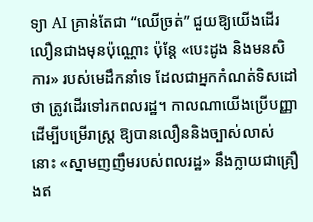ទ្យា AI គ្រាន់តែជា “ឈើច្រត់” ជួយឱ្យយើងដើរលឿនជាងមុនប៉ុណ្ណោះ ប៉ុន្តែ «បេះដូង និងមនសិការ» របស់មេដឹកនាំទេ ដែលជាអ្នកកំណត់ទិសដៅថា ត្រូវដើរទៅរកពលរដ្ឋ។ កាលណាយើងប្រើបញ្ញា ដើម្បីបម្រើរាស្ត្រ ឱ្យបានលឿននិងច្បាស់លាស់ នោះ «ស្នាមញញឹមរបស់ពលរដ្ឋ» នឹងក្លាយជាគ្រឿងឥ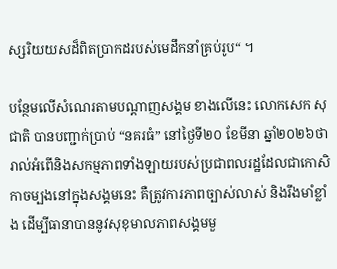ស្សរិយយសដ៏ពិតប្រាកដរបស់មេដឹកនាំគ្រប់រូប“ ។

បន្ថែមលើសំណេរតាមបណ្ដាញសង្គម ខាងលើនេះ លោកសេក សុជាតិ បានបញ្ជាក់ប្រាប់ “នគរធំ” នៅថ្ងៃទី២០ ខែមីនា ឆ្នាំ២០២៦ថា រាល់អំពើនិងសកម្មភាពទាំងឡាយរបស់ប្រជាពលរដ្ឋដែលជាកោសិកាចម្បងនៅក្នុងសង្គមនេះ គឺត្រូវការភាពច្បាស់លាស់ និងរឹងមាំខ្លាំង ដើម្បីធានាបាននូវសុខុមាលភាពសង្គមមួ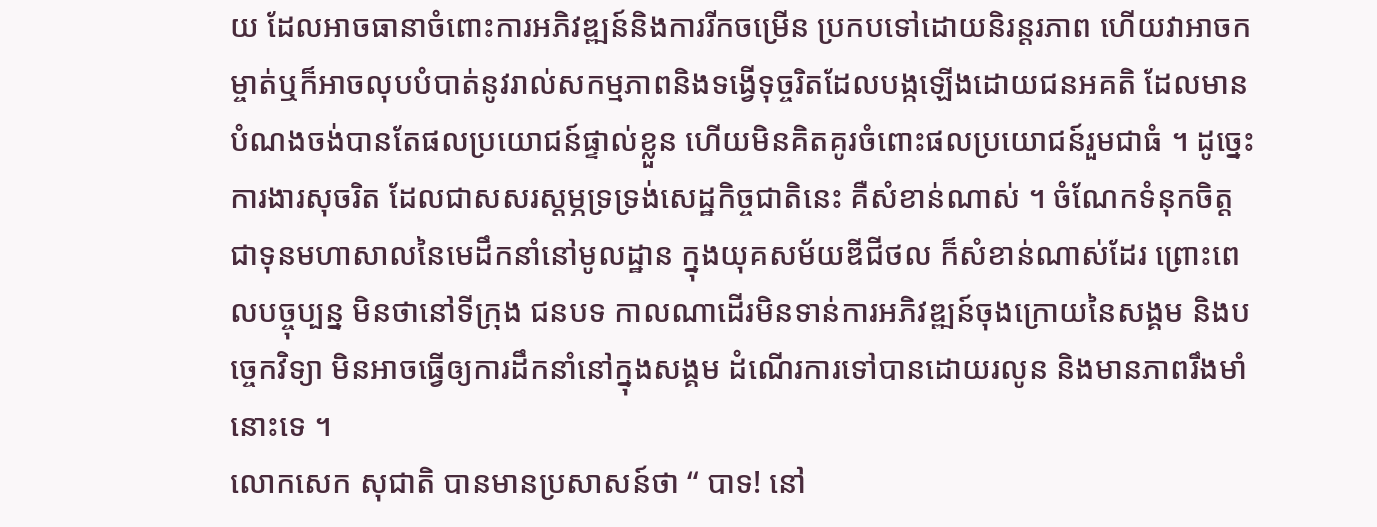យ ដែលអាចធានាចំពោះការអភិវឌ្ឍន៍និងការរីកចម្រើន ប្រកបទៅដោយនិរន្តរភាព ហើយវាអាចកម្ចាត់ឬក៏អាចលុបបំបាត់នូវរាល់សកម្មភាពនិងទង្វើទុច្ចរិតដែលបង្កឡើងដោយជនអគតិ ដែលមានបំណងចង់បានតែផលប្រយោជន៍ផ្ទាល់ខ្លួន ហើយមិនគិតគូរចំពោះផលប្រយោជន៍រួមជាធំ ។ ដូច្នេះការងារសុចរិត ដែលជាសសរស្ដម្ភទ្រទ្រង់សេដ្ឋកិច្ចជាតិនេះ គឺសំខាន់ណាស់ ។ ចំណែកទំនុកចិត្ត ជាទុនមហាសាលនៃមេដឹកនាំនៅមូលដ្ឋាន ក្នុងយុគសម័យឌីជីថល ក៏សំខាន់ណាស់ដែរ ព្រោះពេលបច្ចុប្បន្ន មិនថានៅទីក្រុង ជនបទ កាលណាដើរមិនទាន់ការអភិវឌ្ឍន៍ចុងក្រោយនៃសង្គម និងបច្ចេកវិទ្យា មិនអាចធ្វើឲ្យការដឹកនាំនៅក្នុងសង្គម ដំណើរការទៅបានដោយរលូន និងមានភាពរឹងមាំនោះទេ ។
លោកសេក សុជាតិ បានមានប្រសាសន៍ថា “ បាទ! នៅ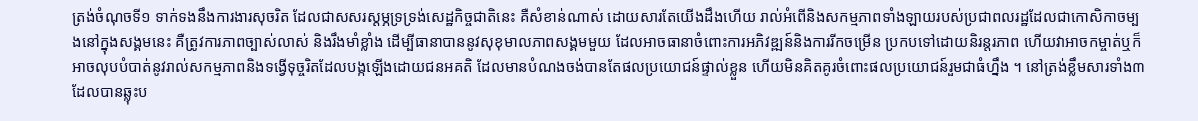ត្រង់ចំណុចទី១ ទាក់ទងនឹងការងារសុចរិត ដែលជាសសរស្ដម្ភទ្រទ្រង់សេដ្ឋកិច្ចជាតិនេះ គឺសំខាន់ណាស់ ដោយសារតែយើងដឹងហើយ រាល់អំពើនិងសកម្មភាពទាំងឡាយរបស់ប្រជាពលរដ្ឋដែលជាកោសិកាចម្បងនៅក្នុងសង្គមនេះ គឺត្រូវការភាពច្បាស់លាស់ និងរឹងមាំខ្លាំង ដើម្បីធានាបាននូវសុខុមាលភាពសង្គមមួយ ដែលអាចធានាចំពោះការអភិវឌ្ឍន៍និងការរីកចម្រើន ប្រកបទៅដោយនិរន្តរភាព ហើយវាអាចកម្ចាត់ឬក៏អាចលុបបំបាត់នូវរាល់សកម្មភាពនិងទង្វើទុច្ចរិតដែលបង្កឡើងដោយជនអគតិ ដែលមានបំណងចង់បានតែផលប្រយោជន៍ផ្ទាល់ខ្លួន ហើយមិនគិតគូរចំពោះផលប្រយោជន៍រួមជាធំហ្នឹង ។ នៅត្រង់ខ្លឹមសារទាំង៣ ដែលបានឆ្លុះប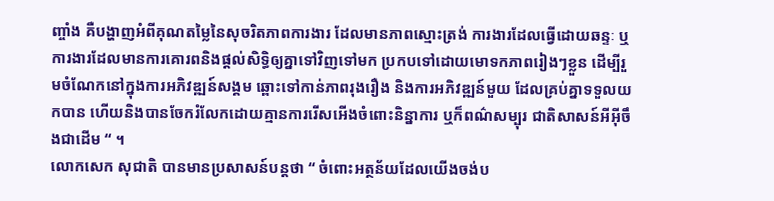ញ្ចាំង គឺបង្ហាញអំពីគុណតម្លៃនៃសុចរិតភាពការងារ ដែលមានភាពស្មោះត្រង់ ការងារដែលធ្វើដោយឆន្ទៈ ឬការងារដែលមានការគោរពនិងផ្ដល់សិទ្ធិឲ្យគ្នាទៅវិញទៅមក ប្រកបទៅដោយមោទកភាពរៀងៗខ្លួន ដើម្បីរួមចំណែកនៅក្នុងការអភិវឌ្ឍន៍សង្គម ឆ្ពោះទៅកាន់ភាពរុងរឿង និងការអភិវឌ្ឍន៍មួយ ដែលគ្រប់គ្នាទទួលយកបាន ហើយនិងបានចែករំលែកដោយគ្មានការរើសអើងចំពោះនិន្នាការ ឬក៏ពណ៌សម្បុរ ជាតិសាសន៍អីអ៊ីចឹងជាដើម “ ។
លោកសេក សុជាតិ បានមានប្រសាសន៍បន្តថា “ ចំពោះអត្ថន័យដែលយើងចង់ប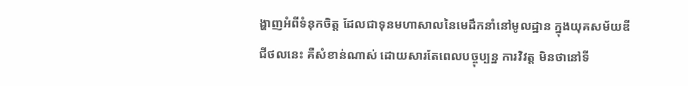ង្ហាញអំពីទំនុកចិត្ត ដែលជាទុនមហាសាលនៃមេដឹកនាំនៅមូលដ្ឋាន ក្នុងយុគសម័យឌីជីថលនេះ គឺសំខាន់ណាស់ ដោយសារតែពេលបច្ចុប្បន្ន ការវិវត្ត មិនថានៅទី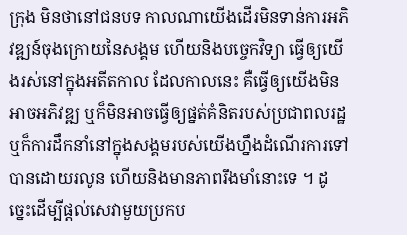ក្រុង មិនថានៅជនបទ កាលណាយើងដើរមិនទាន់ការអភិវឌ្ឍន៍ចុងក្រោយនៃសង្គម ហើយនិងបច្ចេកវិទ្យា ធ្វើឲ្យយើងរស់នៅក្នុងអតីតកាល ដែលកាលនេះ គឺធ្វើឲ្យយើងមិនអាចអភិវឌ្ឍ ឬក៏មិនអាចធ្វើឲ្យផ្នត់គំនិតរបស់ប្រជាពលរដ្ឋ ឬក៏ការដឹកនាំនៅក្នុងសង្គមរបស់យើងហ្នឹងដំណើរការទៅបានដោយរលូន ហើយនិងមានភាពរឹងមាំនោះទេ ។ ដូច្នេះដើម្បីផ្ដល់សេវាមួយប្រកប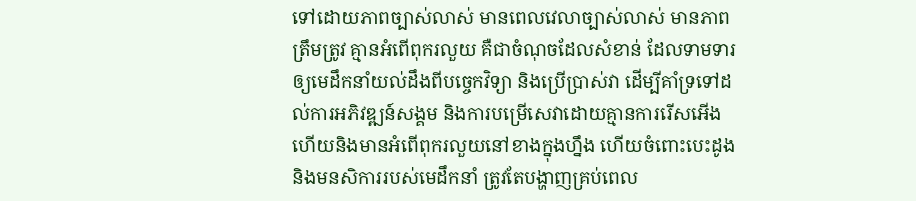ទៅដោយភាពច្បាស់លាស់ មានពេលវេលាច្បាស់លាស់ មានភាពត្រឹមត្រូវ គ្មានអំពើពុករលួយ គឺជាចំណុចដែលសំខាន់ ដែលទាមទារឲ្យមេដឹកនាំយល់ដឹងពីបច្ចេកវិទ្យា និងប្រើប្រាស់វា ដើម្បីគាំទ្រទៅដល់ការអភិវឌ្ឍន៍សង្គម និងការបម្រើសេវាដោយគ្មានការរើសអើង ហើយនិងមានអំពើពុករលួយនៅខាងក្នុងហ្នឹង ហើយចំពោះបេះដូង និងមនសិការរបស់មេដឹកនាំ ត្រូវតែបង្ហាញគ្រប់ពេល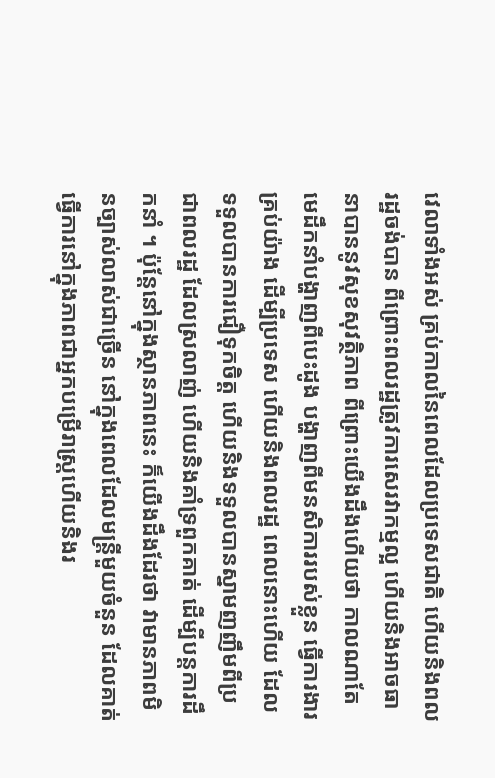វេលាទាំងអស់ គ្រប់កាលនៃពេលដែលប្រទេសជាតិ ហើយនិងពលរដ្ឋចង់បាន ពីព្រោះពលរដ្ឋត្រូវការសេរវាកម្មល្អ ហើយនិងអាចធានាបាននូវសុខសុវត្ថិភាព ពីព្រោះយើងដឹងហើយថា កាលណាតែមេដឹកនាំបង្ហាញពីបេះដូង បង្ហាញពីមនសិការរបស់ខ្លួន ធ្វើការងារគ្រប់យ៉ាង ដើម្បីប្រទេស ហើយនិងពលរដ្ឋ ពេលនោះហើយ ដែលទទួលបានការជឿទុកចិត្ត ហើយនិងទទួលបានស្នាមញញឹមពីប្រជាពលរដ្ឋ ដែលស្រលាញ់ ហើយនិងគាំទ្រពួកគាត់ ដើម្បីបន្តការដឹកនាំ ។ ប៉ុន្តែនៅក្នុងស្ថានភាពនេះ ក៏យើងដឹងដែរថា វាមានភាពមិនច្បាស់លាស់ជាច្រើន នៅក្នុងពេលដែលមន្រ្តីមួយចំនួន ដែលគាត់ធ្វើការនៅក្នុងភាពជាអ្នកបម្រើរាស្រ្តហើយនិងរ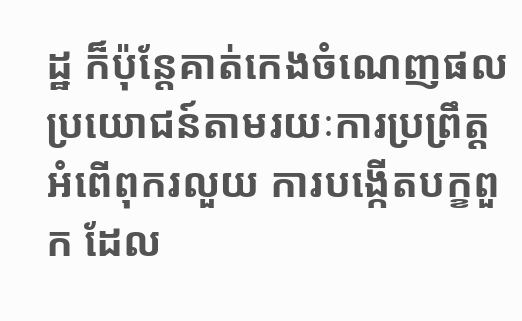ដ្ឋ ក៏ប៉ុន្តែគាត់កេងចំណេញផលប្រយោជន៍តាមរយៈការប្រព្រឹត្តអំពើពុករលួយ ការបង្កើតបក្ខពួក ដែល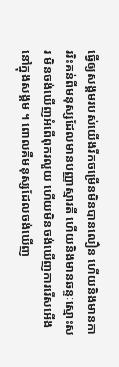ធ្វើឲ្យសង្គមរបស់យើងរីកចម្រើនមិនបានលឿន ហើយនិងមានការរិះគន់ពីមនុស្សដែលមានបញ្ញាស្មារតី ហើយនិងមានឆន្ទៈស្មោះសរ មិនចង់ឃើញអំពើពុករលួយ ហើយមិនចង់ឃើញការរើសអើងនៅក្នុងសង្គម ។ ពោលគឺមនុស្សដែលចង់ឃើញ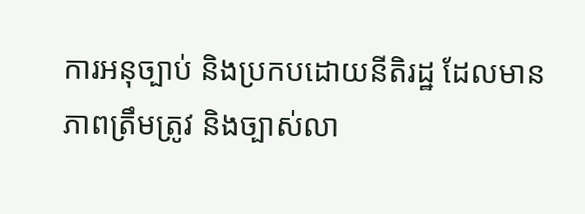ការអនុច្បាប់ និងប្រកបដោយនីតិរដ្ឋ ដែលមានភាពត្រឹមត្រូវ និងច្បាស់លា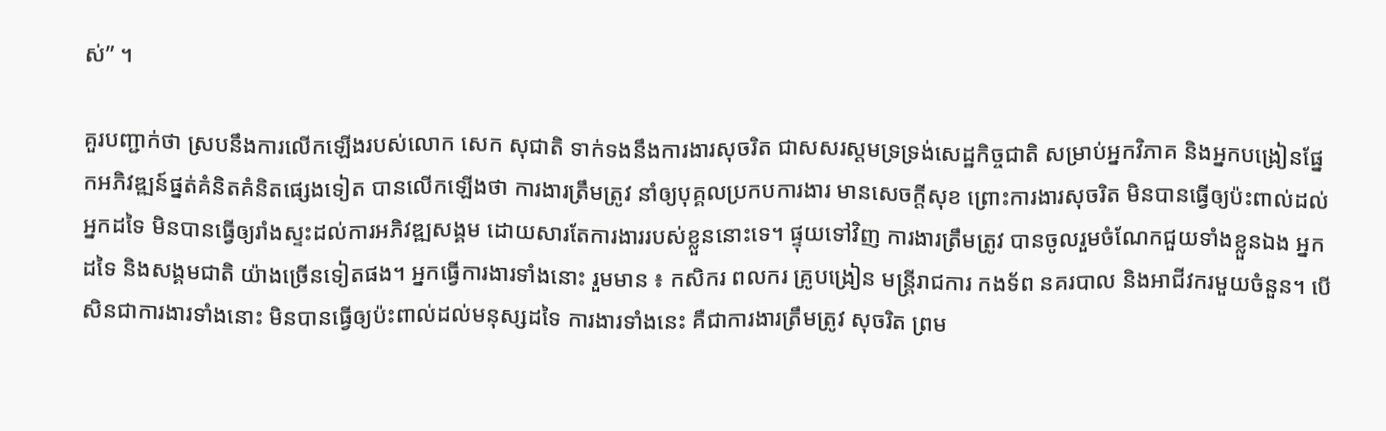ស់” ។

គួរបញ្ជាក់ថា ស្របនឹងការលើកឡើងរបស់លោក សេក សុជាតិ ទាក់ទងនឹងការងារសុចរិត ជាសសរស្ដមទ្រទ្រង់សេដ្ឋកិច្ចជាតិ សម្រាប់អ្នកវិភាគ និងអ្នកបង្រៀនផ្នែកអភិវឌ្ឍន៍ផ្នត់គំនិតគំនិតផ្សេងទៀត បានលើកឡើងថា ការងារត្រឹមត្រូវ នាំឲ្យបុគ្គលប្រកបការងារ មានសេចក្តីសុខ ព្រោះការងារសុចរិត មិនបានធ្វើឲ្យប៉ះពាល់ដល់អ្នកដទៃ មិនបានធ្វើឲ្យរាំងស្ទះដល់ការអភិវឌ្ឍសង្គម ដោយសារតែការងាររបស់ខ្លួននោះទេ។ ផ្ទុយទៅវិញ ការងារត្រឹមត្រូវ បានចូលរួមចំណែកជួយទាំងខ្លួនឯង អ្នកដទៃ និងសង្គមជាតិ យ៉ាងច្រើនទៀតផង។ អ្នកធ្វើការងារទាំងនោះ រួមមាន ៖ កសិករ ពលករ គ្រូបង្រៀន មន្ត្រីរាជការ កងទ័ព នគរបាល និងអាជីវករមួយចំនួន។ បើសិនជាការងារទាំងនោះ មិនបានធ្វើឲ្យប៉ះពាល់ដល់មនុស្សដទៃ ការងារទាំងនេះ គឺជាការងារត្រឹមត្រូវ សុចរិត ព្រម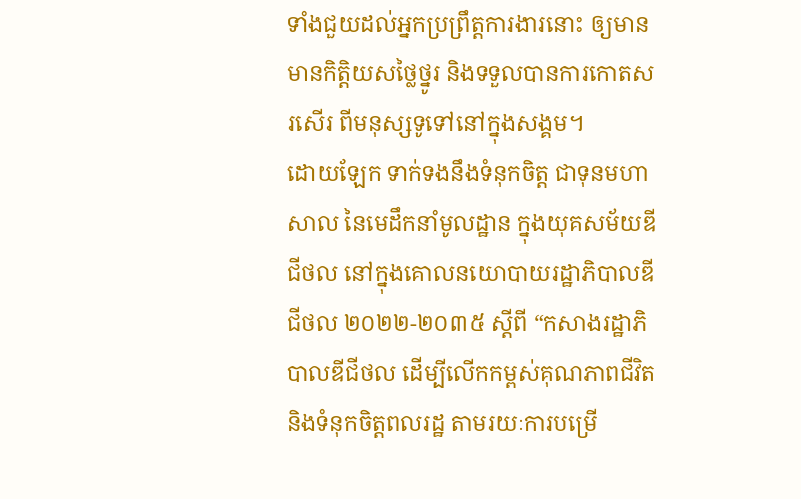ទាំងជួយដល់អ្នកប្រព្រឹត្តការងារនោះ ឲ្យមានមានកិត្តិយសថ្លៃថ្នូរ និងទទួលបានការកោតសរសើរ ពីមនុស្សទូទៅនៅក្នុងសង្គម។
ដោយឡែក ទាក់ទងនឹងទំនុកចិត្ត ជាទុនមហាសាល នៃមេដឹកនាំមូលដ្ឋាន ក្នុងយុគសម័យឌីជីថល នៅក្នុងគោលនយោបាយរដ្ឋាភិបាលឌីជីថល ២០២២-២០៣៥ ស្ដីពី “កសាងរដ្ឋាភិបាលឌីជីថល ដើម្បីលើកកម្ពស់គុណភាពជីវិតនិងទំនុកចិត្តពលរដ្ឋ តាមរយៈការបម្រើ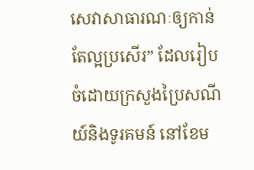សេវាសាធារណៈឲ្យកាន់តែល្អប្រសើរ” ដែលរៀបចំដោយក្រសួងប្រៃសណីយ៍និងទូរគមន៍ នៅខែម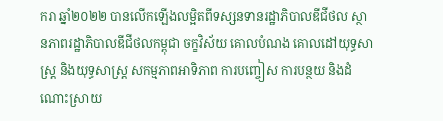ករា ឆ្នាំ២០២២ បានលើកឡើងលម្អិតពីទស្សនទានរដ្ឋាភិបាលឌីជីថល ស្ថានភាពរដ្ឋាភិបាលឌីជីថលកម្ពុជា ចក្ខវិស័យ គោលបំណង គោលដៅយុទ្ធសាស្រ្ត និងយុទ្ធសាស្រ្ត សកម្មភាពអាទិភាព ការបញ្ចៀស ការបន្ថយ និងដំណោះស្រាយ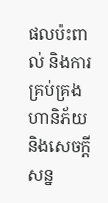ផលប៉ះពាល់ និងការគ្រប់គ្រងហានិភ័យ និងសេចក្ដីសន្ន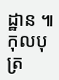ដ្ឋាន ៕ កុលបុត្រ